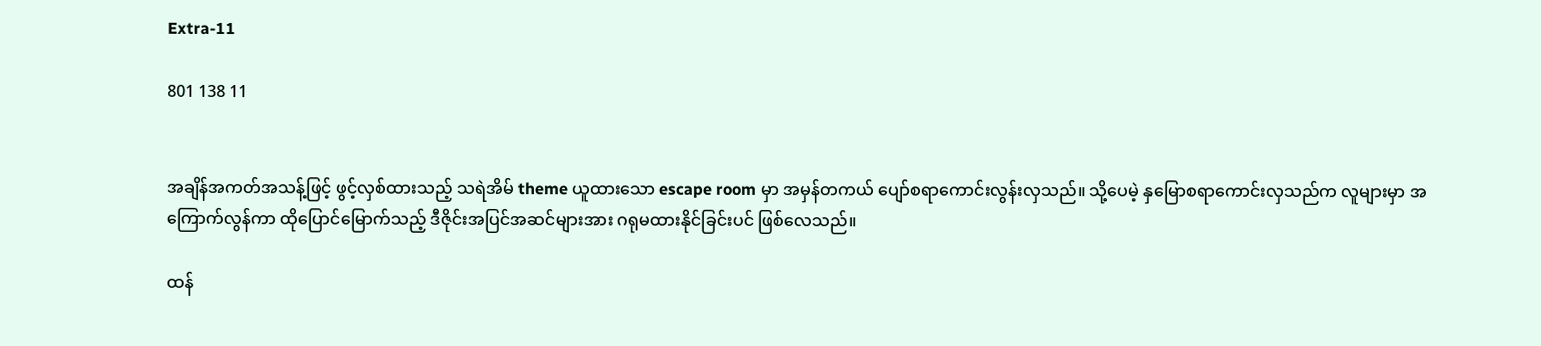Extra-11

801 138 11


အချိန်အကတ်အသန့်ဖြင့် ဖွင့်လှစ်ထားသည့် သရဲအိမ် theme ယူထားသော escape room မှာ အမှန်တကယ် ပျော်စရာကောင်းလွန်းလှသည်။ သို့ပေမဲ့ နှမြောစရာကောင်းလှသည်က လူများမှာ အကြောက်လွန်ကာ ထိုပြောင်မြောက်သည့် ဒီဇိုင်းအပြင်အဆင်များအား ဂရုမထားနိုင်ခြင်းပင် ဖြစ်လေသည်။

ထန်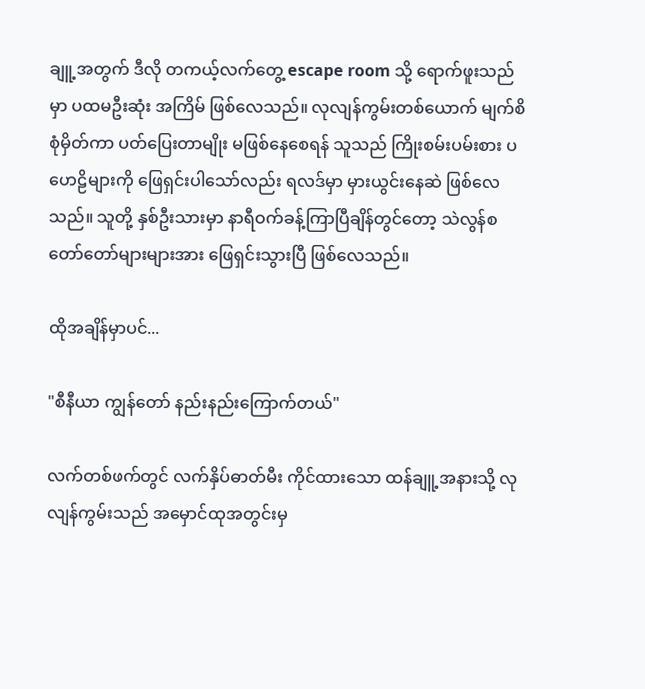ချူ့အတွက် ဒီလို တကယ့်လက်တွေ့ escape room သို့ ရောက်ဖူးသည်မှာ ပထမဦးဆုံး အကြိမ် ဖြစ်လေသည်။ လုလျန်ကွမ်းတစ်ယောက် မျက်စိစုံမှိတ်ကာ ပတ်ပြေးတာမျိုး မဖြစ်နေစေရန် သူသည် ကြိုးစမ်းပမ်းစား ပဟေဠိများကို ဖြေရှင်းပါသော်လည်း ရလဒ်မှာ မှားယွင်းနေဆဲ ဖြစ်လေသည်။ သူတို့ နှစ်ဦးသားမှာ နာရီဝက်ခန့်ကြာပြီချိန်တွင်တော့ သဲလွန်စ တော်တော်များများအား ဖြေရှင်းသွားပြီ ဖြစ်လေသည်။

ထိုအချိန်မှာပင်...

"စီနီယာ ကျွန်တော် နည်းနည်းကြောက်တယ်"

လက်တစ်ဖက်တွင် လက်နှိပ်ဓာတ်မီး ကိုင်ထားသော ထန်ချူ့အနားသို့ လုလျန်ကွမ်းသည် အမှောင်ထုအတွင်းမှ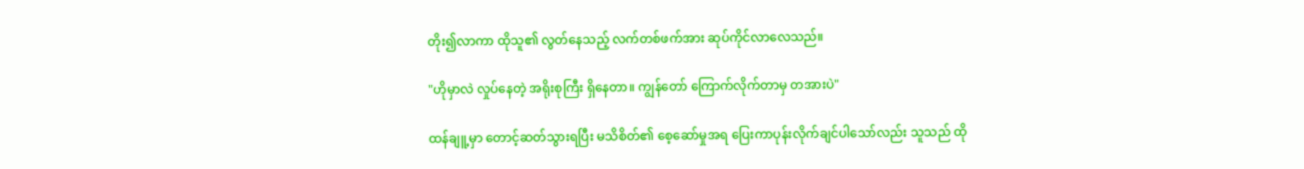တိုး၍လာကာ ထိုသူ၏ လွတ်နေသည့် လက်တစ်ဖက်အား ဆုပ်ကိုင်လာလေသည်။

"ဟိုမှာလဲ လှုပ်နေတဲ့ အရိုးစုကြီး ရှိနေတာ။ ကျွန်တော် ကြောက်လိုက်တာမှ တအားပဲ"

ထန်ချူ့မှာ တောင့်ဆတ်သွားရပြီး မသိစိတ်၏ စေ့ဆော်မှုအရ ပြေးကာပုန်းလိုက်ချင်ပါသော်လည်း သူသည် ထို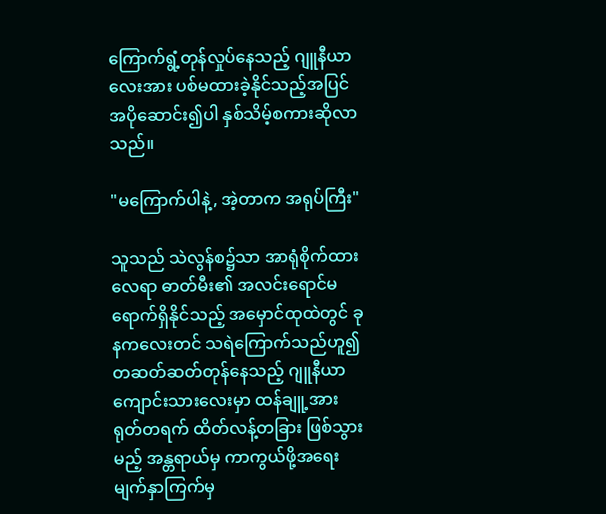ကြောက်ရွံ့တုန်လှုပ်နေသည့် ဂျူနီယာလေးအား ပစ်မထားခဲ့နိုင်သည့်အပြင် အပိုဆောင်း၍ပါ နှစ်သိမ့်စကားဆိုလာသည်။

"မကြောက်ပါနဲ့, အဲ့တာက အရုပ်ကြီး"

သူသည် သဲလွန်စ၌သာ အာရုံစိုက်ထားလေရာ ဓာတ်မီး၏ အလင်းရောင်မရောက်ရှိနိုင်သည့် အမှောင်ထုထဲတွင် ခုနကလေးတင် သရဲကြောက်သည်ဟူ၍ တဆတ်ဆတ်တုန်နေသည့် ဂျူနီယာကျောင်းသားလေးမှာ ထန်ချူ့အား ရုတ်တရက် ထိတ်လန့်တခြား ဖြစ်သွားမည့် အန္တရာယ်မှ ကာကွယ်ဖို့အရေး မျက်နှာကြက်မှ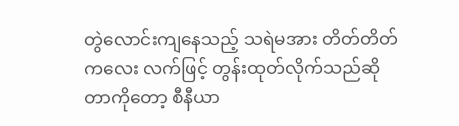တွဲလောင်းကျနေသည့် သရဲမအား တိတ်တိတ်ကလေး လက်ဖြင့် တွန်းထုတ်လိုက်သည်ဆိုတာကိုတော့ စီနီယာ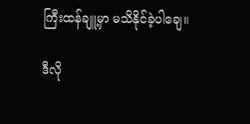ကြီးထန်ချူ့မှာ မသိနိုင်ခဲ့ပါချေ။

ဒီလို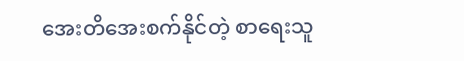အေးတိအေးစက်နိုင်တဲ့ စာရေးသူ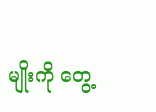မျိုးကို တွေ့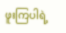ဖူးကြပါရဲ့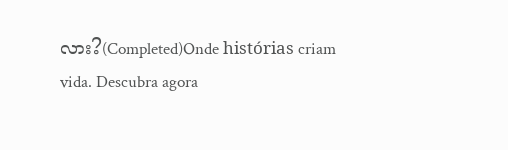လား?(Completed)Onde histórias criam vida. Descubra agora